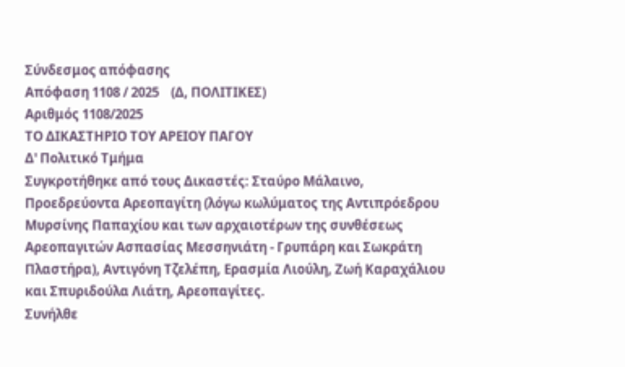Σύνδεσμος απόφασης
Απόφαση 1108 / 2025    (Δ, ΠΟΛΙΤΙΚΕΣ)
Αριθμός 1108/2025
ΤΟ ΔΙΚΑΣΤΗΡΙΟ ΤΟΥ ΑΡΕΙΟΥ ΠΑΓΟΥ
Δ' Πολιτικό Τμήμα
Συγκροτήθηκε από τους Δικαστές: Σταύρο Μάλαινο, Προεδρεύοντα Αρεοπαγίτη (λόγω κωλύματος της Αντιπρόεδρου Μυρσίνης Παπαχίου και των αρχαιοτέρων της συνθέσεως Αρεοπαγιτών Ασπασίας Μεσσηνιάτη - Γρυπάρη και Σωκράτη Πλαστήρα), Αντιγόνη Τζελέπη, Ερασμία Λιούλη, Ζωή Καραχάλιου και Σπυριδούλα Λιάτη, Αρεοπαγίτες.
Συνήλθε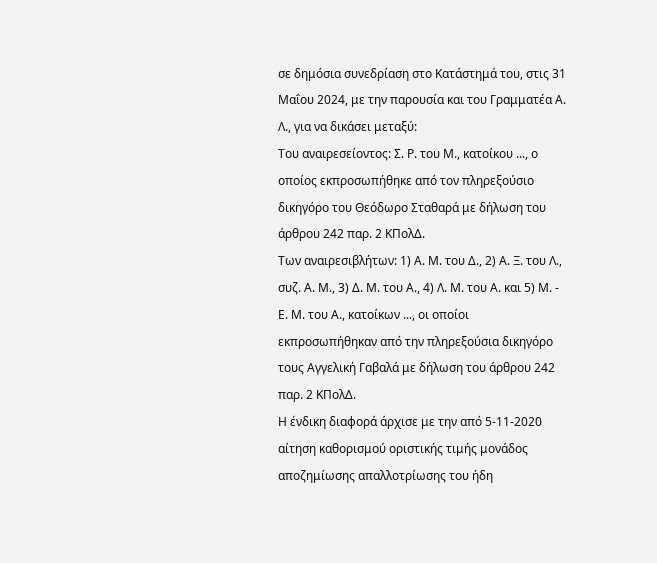σε δημόσια συνεδρίαση στο Κατάστημά του, στις 31 Μαΐου 2024, με την παρουσία και του Γραμματέα Α. Λ., για να δικάσει μεταξύ:
Του αναιρεσείοντος: Σ. Ρ. του Μ., κατοίκου ..., ο οποίος εκπροσωπήθηκε από τον πληρεξούσιο δικηγόρο του Θεόδωρο Σταθαρά με δήλωση του άρθρου 242 παρ. 2 ΚΠολΔ.
Των αναιρεσιβλήτων: 1) Α. Μ. του Δ., 2) Α. Ξ. του Λ., συζ. Α. Μ., 3) Δ. Μ. του Α., 4) Λ. Μ. του Α. και 5) Μ. - Ε. Μ. του Α., κατοίκων ..., οι οποίοι εκπροσωπήθηκαν από την πληρεξούσια δικηγόρο τους Αγγελική Γαβαλά με δήλωση του άρθρου 242 παρ. 2 ΚΠολΔ.
Η ένδικη διαφορά άρχισε με την από 5-11-2020 αίτηση καθορισμού οριστικής τιμής μονάδος αποζημίωσης απαλλοτρίωσης του ήδη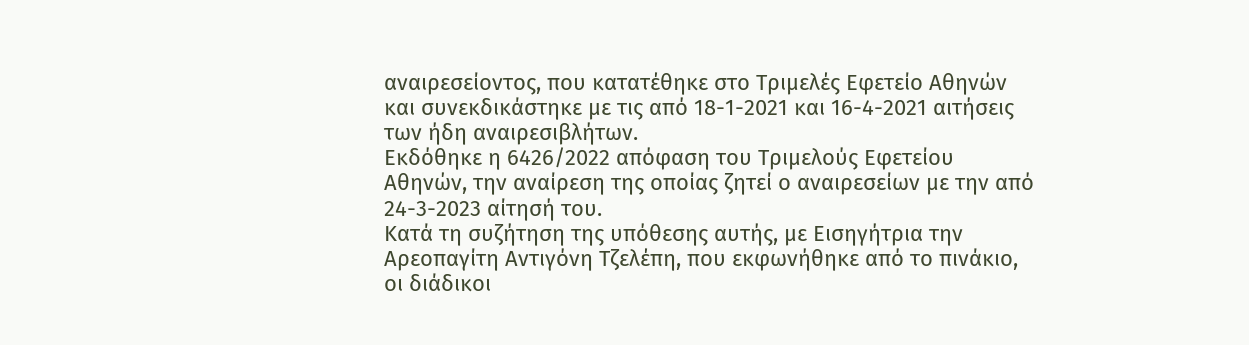αναιρεσείοντος, που κατατέθηκε στο Τριμελές Εφετείο Αθηνών και συνεκδικάστηκε με τις από 18-1-2021 και 16-4-2021 αιτήσεις των ήδη αναιρεσιβλήτων.
Εκδόθηκε η 6426/2022 απόφαση του Τριμελούς Εφετείου Αθηνών, την αναίρεση της οποίας ζητεί ο αναιρεσείων με την από 24-3-2023 αίτησή του.
Κατά τη συζήτηση της υπόθεσης αυτής, με Εισηγήτρια την Αρεοπαγίτη Αντιγόνη Τζελέπη, που εκφωνήθηκε από το πινάκιο, οι διάδικοι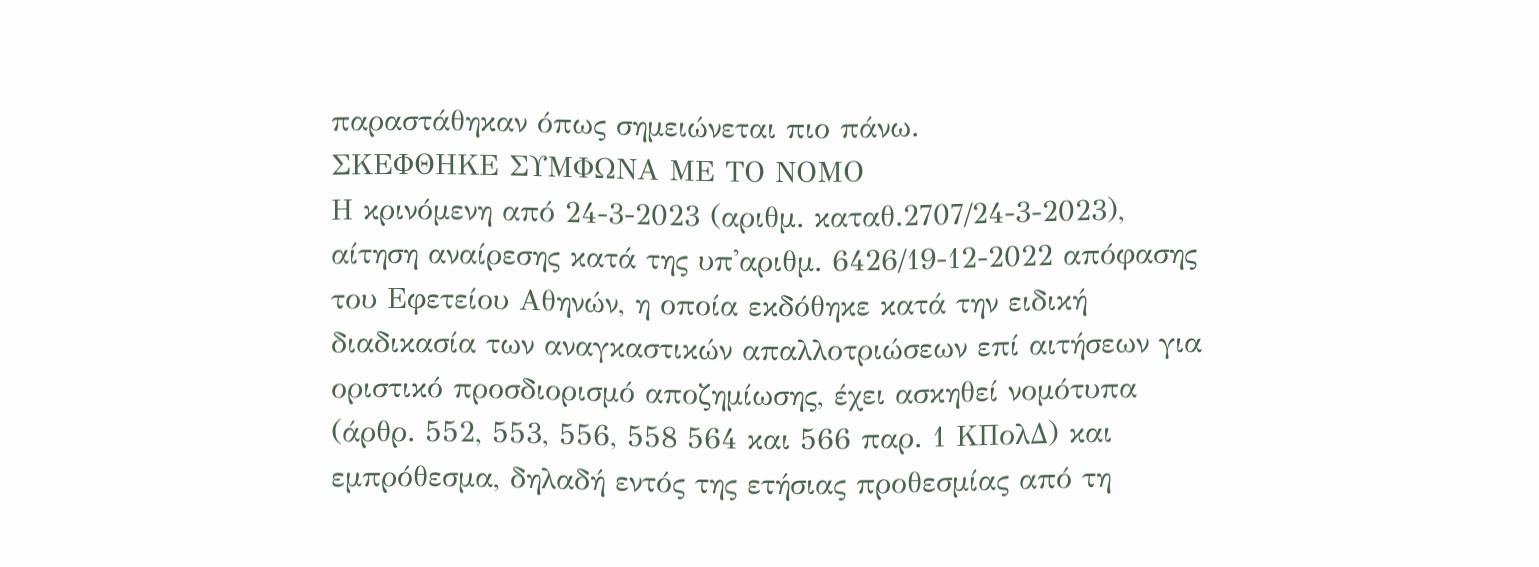παραστάθηκαν όπως σημειώνεται πιο πάνω.
ΣΚΕΦΘΗΚΕ ΣΥΜΦΩΝΑ ΜΕ ΤΟ ΝΟΜΟ
Η κρινόμενη από 24-3-2023 (αριθμ. καταθ.2707/24-3-2023), αίτηση αναίρεσης κατά της υπ'αριθμ. 6426/19-12-2022 απόφασης του Εφετείου Αθηνών, η οποία εκδόθηκε κατά την ειδική διαδικασία των αναγκαστικών απαλλοτριώσεων επί αιτήσεων για οριστικό προσδιορισμό αποζημίωσης, έχει ασκηθεί νομότυπα (άρθρ. 552, 553, 556, 558 564 και 566 παρ. 1 ΚΠολΔ) και εμπρόθεσμα, δηλαδή εντός της ετήσιας προθεσμίας από τη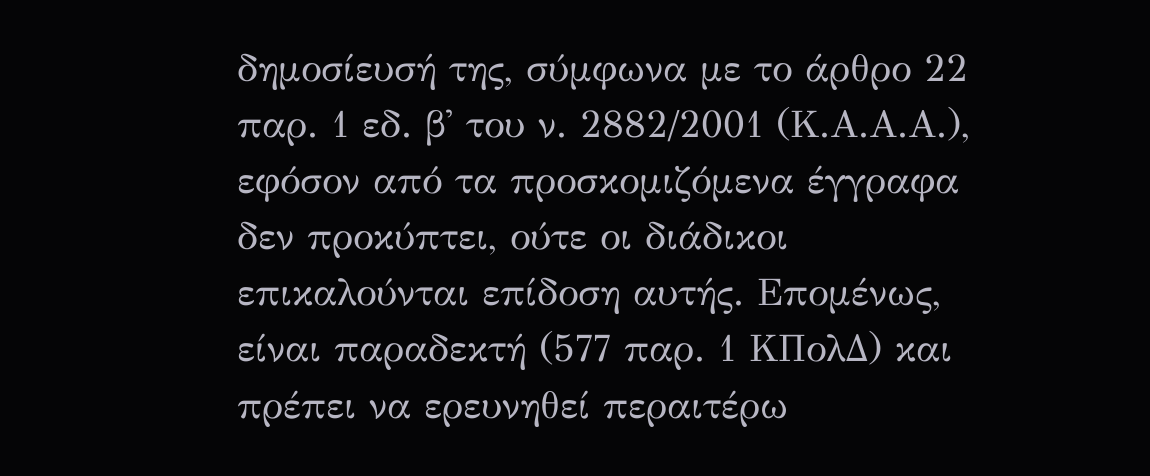δημοσίευσή της, σύμφωνα με το άρθρο 22 παρ. 1 εδ. β' του ν. 2882/2001 (Κ.Α.Α.Α.), εφόσον από τα προσκομιζόμενα έγγραφα δεν προκύπτει, ούτε οι διάδικοι επικαλούνται επίδοση αυτής. Επομένως, είναι παραδεκτή (577 παρ. 1 ΚΠολΔ) και πρέπει να ερευνηθεί περαιτέρω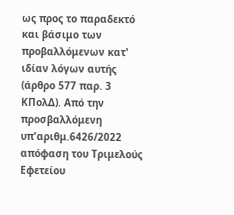ως προς το παραδεκτό και βάσιμο των προβαλλόμενων κατ' ιδίαν λόγων αυτής (άρθρο 577 παρ. 3 ΚΠολΔ). Από την προσβαλλόμενη υπ'αριθμ.6426/2022 απόφαση του Τριμελούς Εφετείου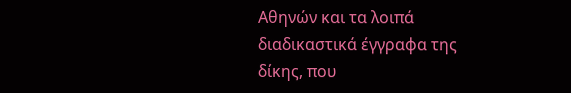Αθηνών και τα λοιπά διαδικαστικά έγγραφα της δίκης, που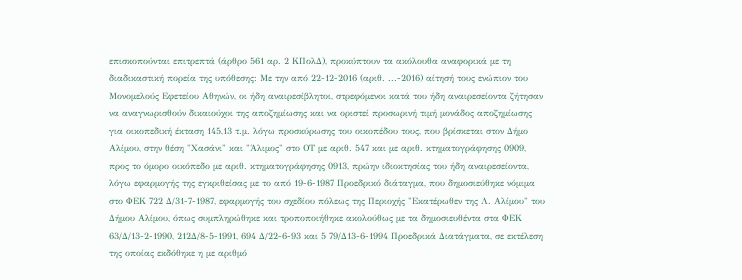επισκοπούνται επιτρεπτά (άρθρο 561 αρ. 2 ΚΠολΔ), προκύπτουν τα ακόλουθα αναφορικά με τη διαδικαστική πορεία της υπόθεσης: Με την από 22-12-2016 (αριθ. ...-2016) αίτησή τους ενώπιον του Μονομελούς Εφετείου Αθηνών, οι ήδη αναιρεσίβλητοι, στρεφόμενοι κατά του ήδη αναιρεσείοντα ζήτησαν να αναγνωρισθούν δικαιούχοι της αποζημίωσης και να οριστεί προσωρινή τιμή μονάδος αποζημίωσης για οικοπεδική έκταση 145,13 τ.μ. λόγω προσκύρωσης του οικοπέδου τους, που βρίσκεται στον Δήμο Αλίμου, στην θέση "Χασάνι" και "Άλιμος" στο ΟΤ με αριθ. 547 και με αριθ. κτηματογράφησης 0909, προς το όμορο οικόπεδο με αριθ. κτηματογράφησης 0913, πρώην ιδιοκτησίας του ήδη αναιρεσείοντα, λόγω εφαρμογής της εγκριθείσας με το από 19-6-1987 Προεδρικό διάταγμα, που δημοσιεύθηκε νόμιμα στο ΦΕΚ 722 Δ/31-7-1987, εφαρμογής του σχεδίου πόλεως της Περιοχής "Εκατέρωθεν της Λ. Αλίμου" του Δήμου Αλίμου, όπως συμπληρώθηκε και τροποποιήθηκε ακολούθως με τα δημοσιευθέντα στα ΦΕΚ 63/Δ/13-2-1990, 212Δ/8-5-1991, 694 Δ/22-6-93 και 5 79/Δ13-6-1994 Προεδρικά Διατάγματα, σε εκτέλεση της οποίας εκδόθηκε η με αριθμό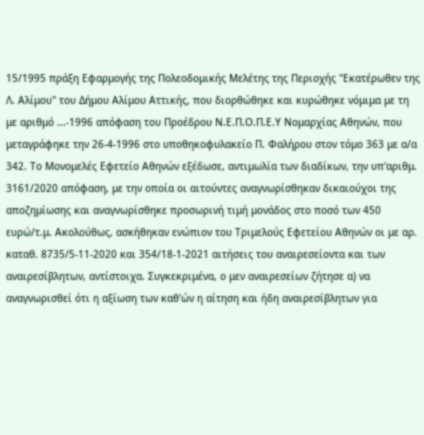15/1995 πράξη Εφαρμογής της Πολεοδομικής Μελέτης της Περιοχής "Εκατέρωθεν της Λ. Αλίμου" του Δήμου Αλίμου Αττικής, που διορθώθηκε και κυρώθηκε νόμιμα με τη με αριθμό ...-1996 απόφαση του Προέδρου Ν.Ε.Π.Ο.Π.Ε.Υ Νομαρχίας Αθηνών, που μεταγράφηκε την 26-4-1996 στο υποθηκοφυλακείο Π. Φαλήρου στον τόμο 363 με α/α 342. Το Μονομελές Εφετείο Αθηνών εξέδωσε, αντιμωλία των διαδίκων, την υπ'αριθμ. 3161/2020 απόφαση, με την οποία οι αιτούντες αναγνωρίσθηκαν δικαιούχοι της αποζημίωσης και αναγνωρίσθηκε προσωρινή τιμή μονάδος στο ποσό των 450 ευρώ/τ.μ. Ακολούθως, ασκήθηκαν ενώπιον του Τριμελούς Εφετείου Αθηνών οι με αρ. καταθ. 8735/5-11-2020 και 354/18-1-2021 αιτήσεις του αναιρεσείοντα και των αναιρεσίβλητων, αντίστοιχα. Συγκεκριμένα, ο μεν αναιρεσείων ζήτησε α) να αναγνωρισθεί ότι η αξίωση των καθ'ών η αίτηση και ήδη αναιρεσίβλητων για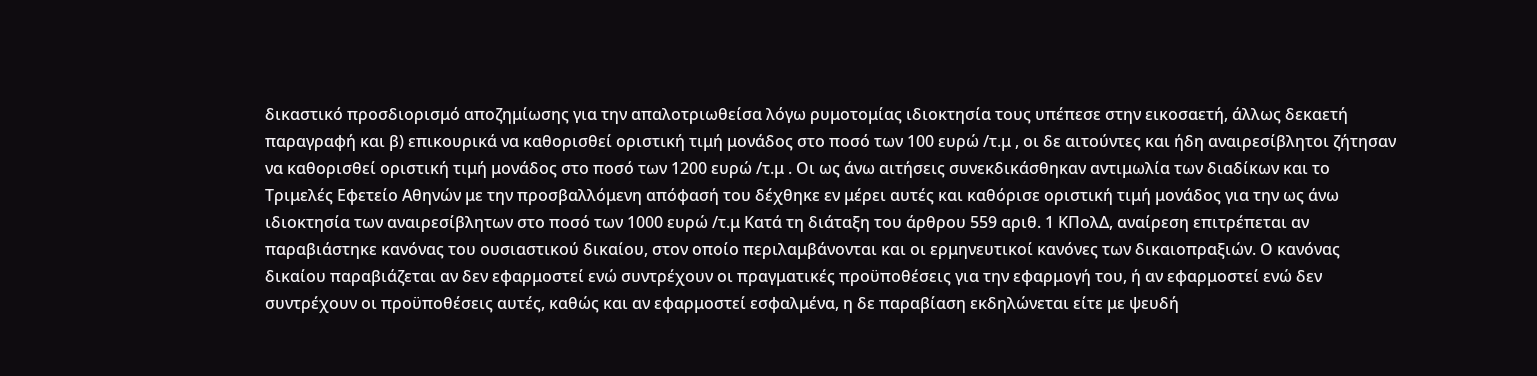δικαστικό προσδιορισμό αποζημίωσης για την απαλοτριωθείσα λόγω ρυμοτομίας ιδιοκτησία τους υπέπεσε στην εικοσαετή, άλλως δεκαετή παραγραφή και β) επικουρικά να καθορισθεί οριστική τιμή μονάδος στο ποσό των 100 ευρώ /τ.μ , οι δε αιτούντες και ήδη αναιρεσίβλητοι ζήτησαν να καθορισθεί οριστική τιμή μονάδος στο ποσό των 1200 ευρώ /τ.μ . Οι ως άνω αιτήσεις συνεκδικάσθηκαν αντιμωλία των διαδίκων και το Τριμελές Εφετείο Αθηνών με την προσβαλλόμενη απόφασή του δέχθηκε εν μέρει αυτές και καθόρισε οριστική τιμή μονάδος για την ως άνω ιδιοκτησία των αναιρεσίβλητων στο ποσό των 1000 ευρώ /τ.μ Κατά τη διάταξη του άρθρου 559 αριθ. 1 ΚΠολΔ, αναίρεση επιτρέπεται αν παραβιάστηκε κανόνας του ουσιαστικού δικαίου, στον οποίο περιλαμβάνονται και οι ερμηνευτικοί κανόνες των δικαιοπραξιών. Ο κανόνας δικαίου παραβιάζεται αν δεν εφαρμοστεί ενώ συντρέχουν οι πραγματικές προϋποθέσεις για την εφαρμογή του, ή αν εφαρμοστεί ενώ δεν συντρέχουν οι προϋποθέσεις αυτές, καθώς και αν εφαρμοστεί εσφαλμένα, η δε παραβίαση εκδηλώνεται είτε με ψευδή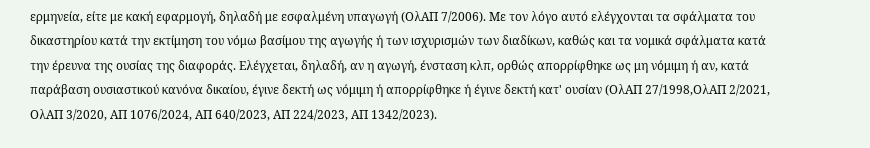ερμηνεία, είτε με κακή εφαρμογή, δηλαδή με εσφαλμένη υπαγωγή (ΟλΑΠ 7/2006). Με τον λόγο αυτό ελέγχονται τα σφάλματα του δικαστηρίου κατά την εκτίμηση του νόμω βασίμου της αγωγής ή των ισχυρισμών των διαδίκων, καθώς και τα νομικά σφάλματα κατά την έρευνα της ουσίας της διαφοράς. Ελέγχεται, δηλαδή, αν η αγωγή, ένσταση κλπ, ορθώς απορρίφθηκε ως μη νόμιμη ή αν, κατά παράβαση ουσιαστικού κανόνα δικαίου, έγινε δεκτή ως νόμιμη ή απορρίφθηκε ή έγινε δεκτή κατ' ουσίαν (ΟλΑΠ 27/1998,ΟλΑΠ 2/2021, ΟλΑΠ 3/2020, ΑΠ 1076/2024, ΑΠ 640/2023, ΑΠ 224/2023, ΑΠ 1342/2023).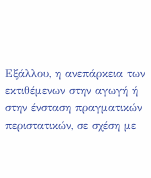Εξάλλου, η ανεπάρκεια των εκτιθέμενων στην αγωγή ή στην ένσταση πραγματικών περιστατικών, σε σχέση με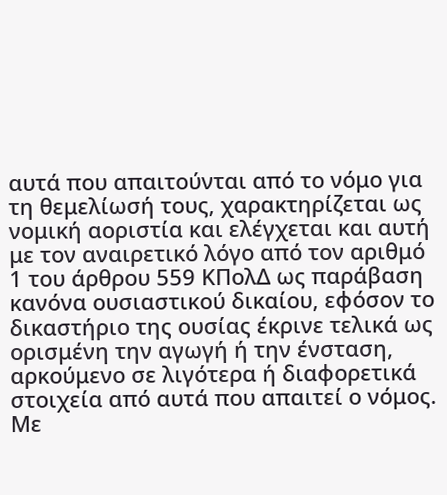αυτά που απαιτούνται από το νόμο για τη θεμελίωσή τους, χαρακτηρίζεται ως νομική αοριστία και ελέγχεται και αυτή με τον αναιρετικό λόγο από τον αριθμό 1 του άρθρου 559 ΚΠολΔ ως παράβαση κανόνα ουσιαστικού δικαίου, εφόσον το δικαστήριο της ουσίας έκρινε τελικά ως ορισμένη την αγωγή ή την ένσταση, αρκούμενο σε λιγότερα ή διαφορετικά στοιχεία από αυτά που απαιτεί ο νόμος. Με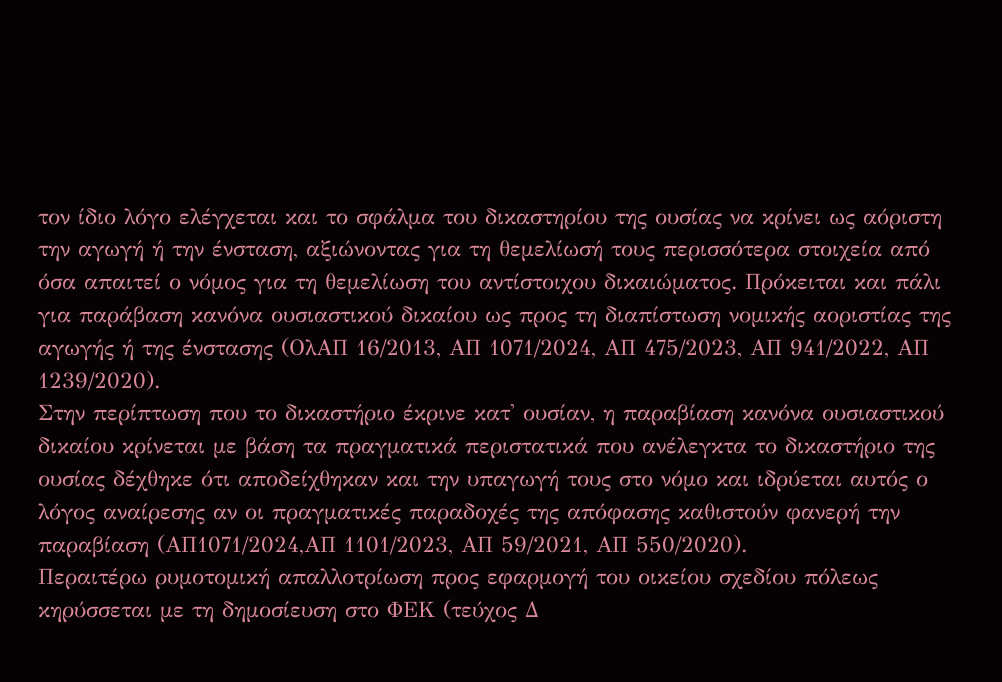τον ίδιο λόγο ελέγχεται και το σφάλμα του δικαστηρίου της ουσίας να κρίνει ως αόριστη την αγωγή ή την ένσταση, αξιώνοντας για τη θεμελίωσή τους περισσότερα στοιχεία από όσα απαιτεί ο νόμος για τη θεμελίωση του αντίστοιχου δικαιώματος. Πρόκειται και πάλι για παράβαση κανόνα ουσιαστικού δικαίου ως προς τη διαπίστωση νομικής αοριστίας της αγωγής ή της ένστασης (ΟλΑΠ 16/2013, ΑΠ 1071/2024, ΑΠ 475/2023, ΑΠ 941/2022, ΑΠ 1239/2020).
Στην περίπτωση που το δικαστήριο έκρινε κατ' ουσίαν, η παραβίαση κανόνα ουσιαστικού δικαίου κρίνεται με βάση τα πραγματικά περιστατικά που ανέλεγκτα το δικαστήριο της ουσίας δέχθηκε ότι αποδείχθηκαν και την υπαγωγή τους στο νόμο και ιδρύεται αυτός ο λόγος αναίρεσης αν οι πραγματικές παραδοχές της απόφασης καθιστούν φανερή την παραβίαση (ΑΠ1071/2024,ΑΠ 1101/2023, ΑΠ 59/2021, ΑΠ 550/2020).
Περαιτέρω ρυμοτομική απαλλοτρίωση προς εφαρμογή του οικείου σχεδίου πόλεως κηρύσσεται με τη δημοσίευση στο ΦΕΚ (τεύχος Δ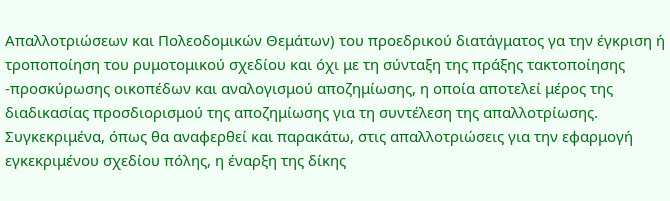Απαλλοτριώσεων και Πολεοδομικών Θεμάτων) του προεδρικού διατάγματος γα την έγκριση ή τροποποίηση του ρυμοτομικού σχεδίου και όχι με τη σύνταξη της πράξης τακτοποίησης -προσκύρωσης οικοπέδων και αναλογισμού αποζημίωσης, η οποία αποτελεί μέρος της διαδικασίας προσδιορισμού της αποζημίωσης για τη συντέλεση της απαλλοτρίωσης. Συγκεκριμένα, όπως θα αναφερθεί και παρακάτω, στις απαλλοτριώσεις για την εφαρμογή εγκεκριμένου σχεδίου πόλης, η έναρξη της δίκης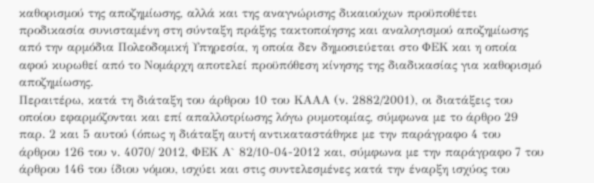καθορισμού της αποζημίωσης, αλλά και της αναγνώρισης δικαιούχων προϋποθέτει προδικασία συνισταμένη στη σύνταξη πράξης τακτοποίησης και αναλογισμού αποζημίωσης από την αρμόδια Πολεοδομική Υπηρεσία, η οποία δεν δημοσιεύεται στο ΦΕΚ και η οποία αφού κυρωθεί από το Νομάρχη αποτελεί προϋπόθεση κίνησης της διαδικασίας για καθορισμό αποζημίωσης.
Περαιτέρω, κατά τη διάταξη του άρθρου 10 του ΚΑΑΑ (ν. 2882/2001), οι διατάξεις του οποίου εφαρμόζονται και επί απαλλοτρίωσης λόγω ρυμοτομίας, σύμφωνα με το άρθρο 29 παρ. 2 και 5 αυτού (όπως η διάταξη αυτή αντικαταστάθηκε με την παράγραφο 4 του άρθρου 126 του ν. 4070/ 2012, ΦΕΚ Α` 82/10-04-2012 και, σύμφωνα με την παράγραφο 7 του άρθρου 146 του ίδιου νόμου, ισχύει και στις συντελεσμένες κατά την έναρξη ισχύος του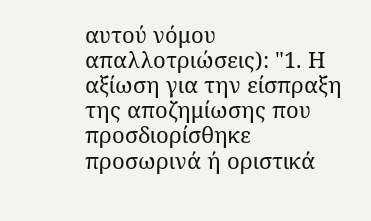αυτού νόμου απαλλοτριώσεις): "1. Η αξίωση για την είσπραξη της αποζημίωσης που προσδιορίσθηκε προσωρινά ή οριστικά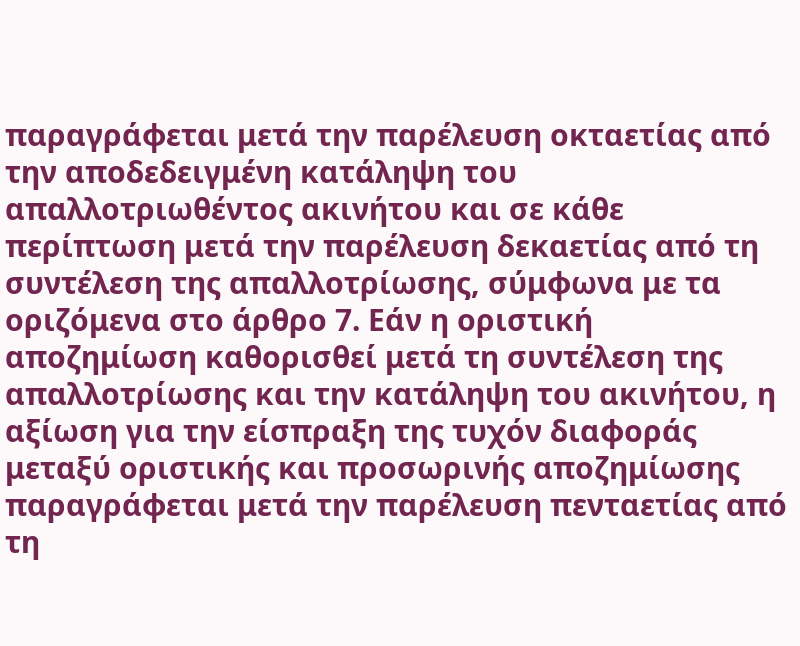παραγράφεται μετά την παρέλευση οκταετίας από την αποδεδειγμένη κατάληψη του απαλλοτριωθέντος ακινήτου και σε κάθε περίπτωση μετά την παρέλευση δεκαετίας από τη συντέλεση της απαλλοτρίωσης, σύμφωνα με τα οριζόμενα στο άρθρο 7. Εάν η οριστική αποζημίωση καθορισθεί μετά τη συντέλεση της απαλλοτρίωσης και την κατάληψη του ακινήτου, η αξίωση για την είσπραξη της τυχόν διαφοράς μεταξύ οριστικής και προσωρινής αποζημίωσης παραγράφεται μετά την παρέλευση πενταετίας από τη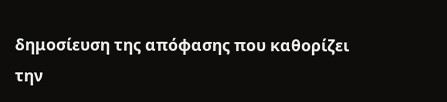δημοσίευση της απόφασης που καθορίζει την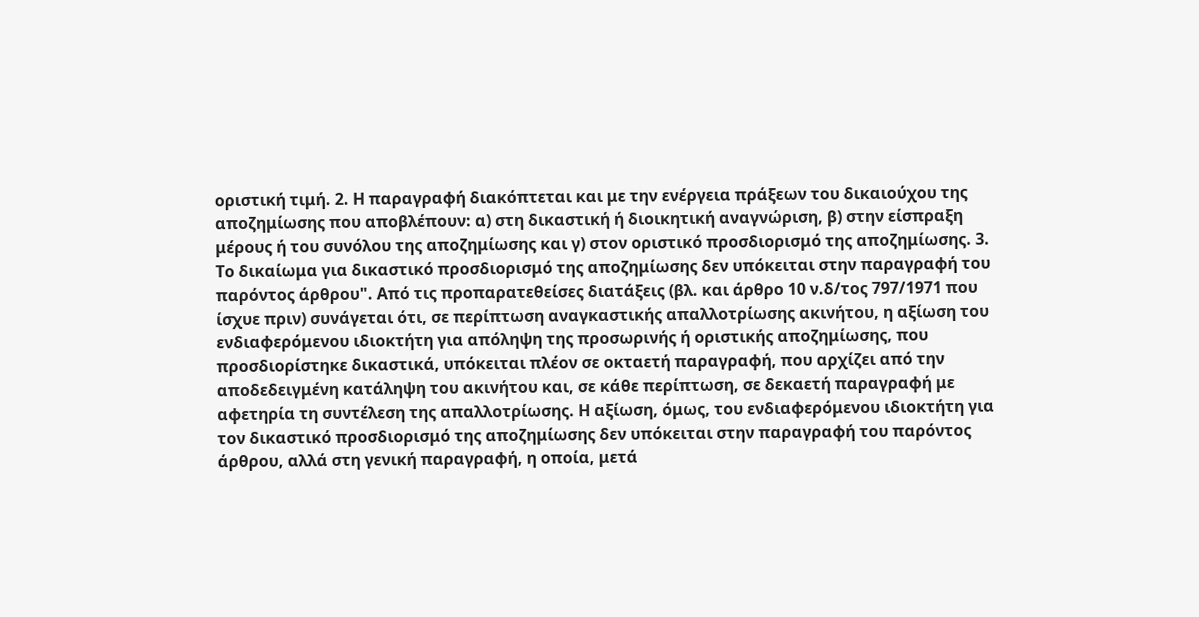οριστική τιμή. 2. Η παραγραφή διακόπτεται και με την ενέργεια πράξεων του δικαιούχου της αποζημίωσης που αποβλέπουν: α) στη δικαστική ή διοικητική αναγνώριση, β) στην είσπραξη μέρους ή του συνόλου της αποζημίωσης και γ) στον οριστικό προσδιορισμό της αποζημίωσης. 3. Το δικαίωμα για δικαστικό προσδιορισμό της αποζημίωσης δεν υπόκειται στην παραγραφή του παρόντος άρθρου". Από τις προπαρατεθείσες διατάξεις (βλ. και άρθρο 10 ν.δ/τος 797/1971 που ίσχυε πριν) συνάγεται ότι, σε περίπτωση αναγκαστικής απαλλοτρίωσης ακινήτου, η αξίωση του ενδιαφερόμενου ιδιοκτήτη για απόληψη της προσωρινής ή οριστικής αποζημίωσης, που προσδιορίστηκε δικαστικά, υπόκειται πλέον σε οκταετή παραγραφή, που αρχίζει από την αποδεδειγμένη κατάληψη του ακινήτου και, σε κάθε περίπτωση, σε δεκαετή παραγραφή με αφετηρία τη συντέλεση της απαλλοτρίωσης. Η αξίωση, όμως, του ενδιαφερόμενου ιδιοκτήτη για τον δικαστικό προσδιορισμό της αποζημίωσης δεν υπόκειται στην παραγραφή του παρόντος άρθρου, αλλά στη γενική παραγραφή, η οποία, μετά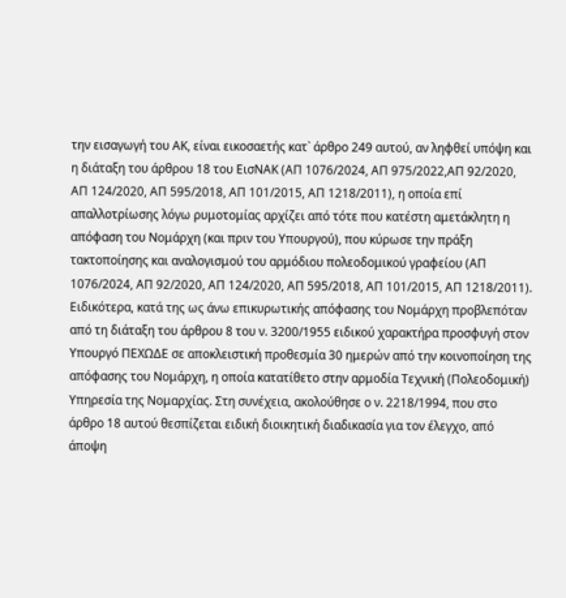την εισαγωγή του ΑΚ, είναι εικοσαετής κατ` άρθρο 249 αυτού, αν ληφθεί υπόψη και η διάταξη του άρθρου 18 του ΕισΝΑΚ (ΑΠ 1076/2024, ΑΠ 975/2022,ΑΠ 92/2020, ΑΠ 124/2020, ΑΠ 595/2018, ΑΠ 101/2015, ΑΠ 1218/2011), η οποία επί απαλλοτρίωσης λόγω ρυμοτομίας αρχίζει από τότε που κατέστη αμετάκλητη η απόφαση του Νομάρχη (και πριν του Υπουργού), που κύρωσε την πράξη τακτοποίησης και αναλογισμού του αρμόδιου πολεοδομικού γραφείου (ΑΠ 1076/2024, ΑΠ 92/2020, ΑΠ 124/2020, ΑΠ 595/2018, ΑΠ 101/2015, ΑΠ 1218/2011). Ειδικότερα, κατά της ως άνω επικυρωτικής απόφασης του Νομάρχη προβλεπόταν από τη διάταξη του άρθρου 8 του ν. 3200/1955 ειδικού χαρακτήρα προσφυγή στον Υπουργό ΠΕΧΩΔΕ σε αποκλειστική προθεσμία 30 ημερών από την κοινοποίηση της απόφασης του Νομάρχη, η οποία κατατίθετο στην αρμοδία Τεχνική (Πολεοδομική) Υπηρεσία της Νομαρχίας. Στη συνέχεια, ακολούθησε ο ν. 2218/1994, που στο άρθρο 18 αυτού θεσπίζεται ειδική διοικητική διαδικασία για τον έλεγχο, από άποψη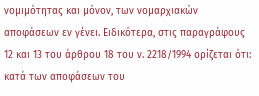νομιμότητας και μόνον, των νομαρχιακών αποφάσεων εν γένει. Ειδικότερα, στις παραγράφους 12 και 13 του άρθρου 18 του ν. 2218/1994 ορίζεται ότι: κατά των αποφάσεων του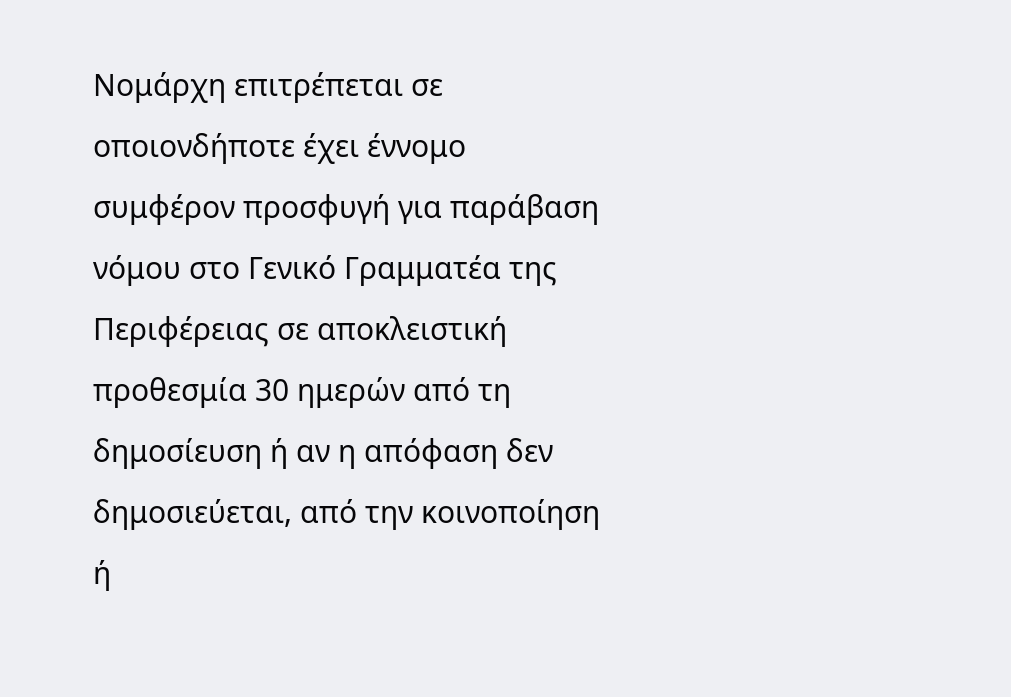Νομάρχη επιτρέπεται σε οποιονδήποτε έχει έννομο συμφέρον προσφυγή για παράβαση νόμου στο Γενικό Γραμματέα της Περιφέρειας σε αποκλειστική προθεσμία 30 ημερών από τη δημοσίευση ή αν η απόφαση δεν δημοσιεύεται, από την κοινοποίηση ή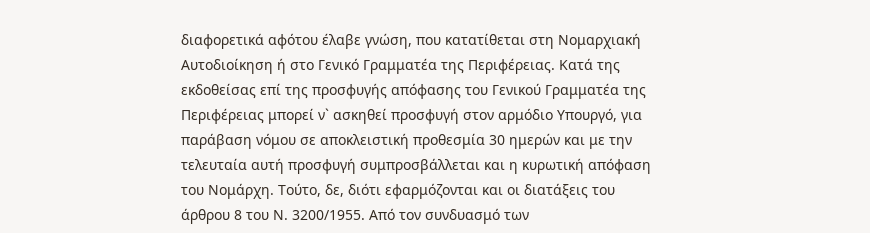διαφορετικά αφότου έλαβε γνώση, που κατατίθεται στη Νομαρχιακή Αυτοδιοίκηση ή στο Γενικό Γραμματέα της Περιφέρειας. Κατά της εκδοθείσας επί της προσφυγής απόφασης του Γενικού Γραμματέα της Περιφέρειας μπορεί ν` ασκηθεί προσφυγή στον αρμόδιο Υπουργό, για παράβαση νόμου σε αποκλειστική προθεσμία 30 ημερών και με την τελευταία αυτή προσφυγή συμπροσβάλλεται και η κυρωτική απόφαση του Νομάρχη. Τούτο, δε, διότι εφαρμόζονται και οι διατάξεις του άρθρου 8 του Ν. 3200/1955. Από τον συνδυασμό των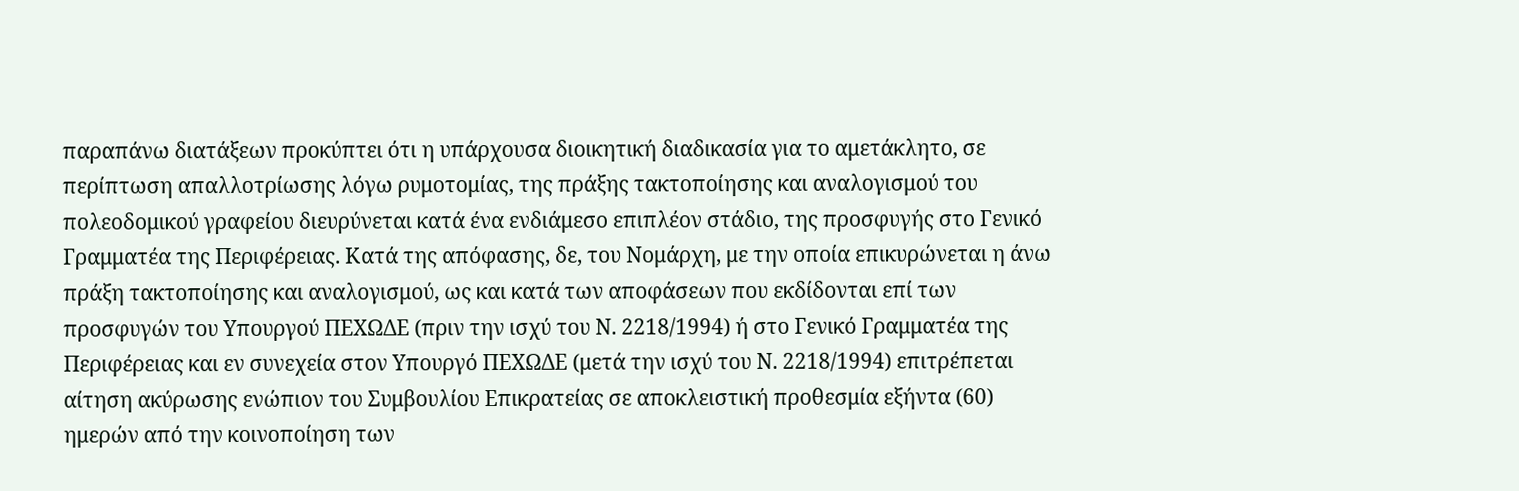παραπάνω διατάξεων προκύπτει ότι η υπάρχουσα διοικητική διαδικασία για το αμετάκλητο, σε περίπτωση απαλλοτρίωσης λόγω ρυμοτομίας, της πράξης τακτοποίησης και αναλογισμού του πολεοδομικού γραφείου διευρύνεται κατά ένα ενδιάμεσο επιπλέον στάδιο, της προσφυγής στο Γενικό Γραμματέα της Περιφέρειας. Κατά της απόφασης, δε, του Νομάρχη, με την οποία επικυρώνεται η άνω πράξη τακτοποίησης και αναλογισμού, ως και κατά των αποφάσεων που εκδίδονται επί των προσφυγών του Υπουργού ΠΕΧΩΔΕ (πριν την ισχύ του Ν. 2218/1994) ή στο Γενικό Γραμματέα της Περιφέρειας και εν συνεχεία στον Υπουργό ΠΕΧΩΔΕ (μετά την ισχύ του Ν. 2218/1994) επιτρέπεται αίτηση ακύρωσης ενώπιον του Συμβουλίου Επικρατείας σε αποκλειστική προθεσμία εξήντα (60) ημερών από την κοινοποίηση των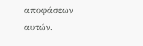αποφάσεων αυτών.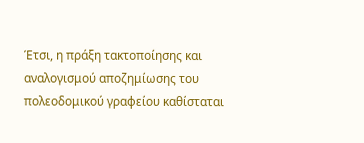Έτσι, η πράξη τακτοποίησης και αναλογισμού αποζημίωσης του πολεοδομικού γραφείου καθίσταται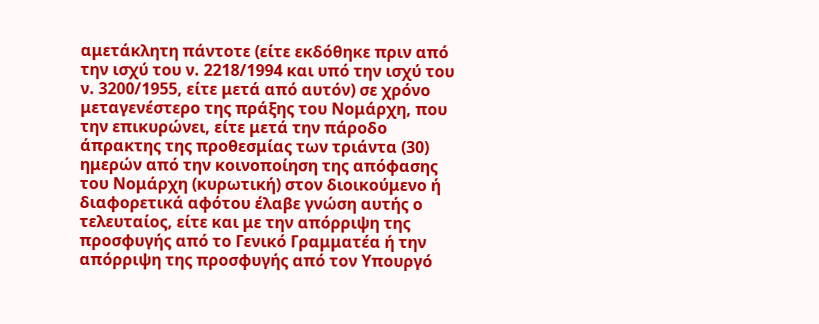αμετάκλητη πάντοτε (είτε εκδόθηκε πριν από την ισχύ του ν. 2218/1994 και υπό την ισχύ του ν. 3200/1955, είτε μετά από αυτόν) σε χρόνο μεταγενέστερο της πράξης του Νομάρχη, που την επικυρώνει, είτε μετά την πάροδο άπρακτης της προθεσμίας των τριάντα (30) ημερών από την κοινοποίηση της απόφασης του Νομάρχη (κυρωτική) στον διοικούμενο ή διαφορετικά αφότου έλαβε γνώση αυτής ο τελευταίος, είτε και με την απόρριψη της προσφυγής από το Γενικό Γραμματέα ή την απόρριψη της προσφυγής από τον Υπουργό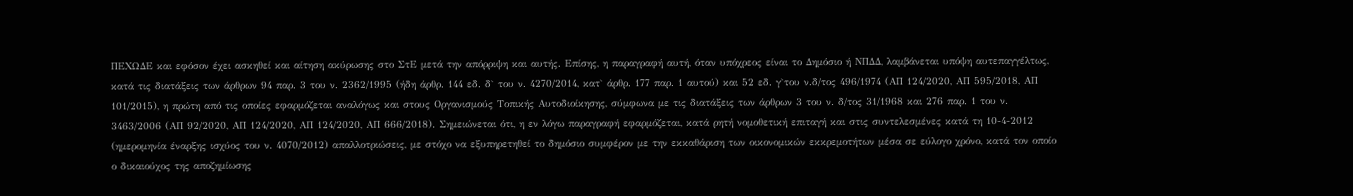ΠΕΧΩΔΕ και εφόσον έχει ασκηθεί και αίτηση ακύρωσης στο ΣτΕ μετά την απόρριψη και αυτής. Επίσης, η παραγραφή αυτή, όταν υπόχρεος είναι το Δημόσιο ή ΝΠΔΔ, λαμβάνεται υπόψη αυτεπαγγέλτως, κατά τις διατάξεις των άρθρων 94 παρ. 3 του ν. 2362/1995 (ήδη άρθρ. 144 εδ. δ` του ν. 4270/2014, κατ` άρθρ. 177 παρ. 1 αυτού) και 52 εδ. γ`του ν.δ/τος 496/1974 (ΑΠ 124/2020, ΑΠ 595/2018, ΑΠ 101/2015), η πρώτη από τις οποίες εφαρμόζεται αναλόγως και στους Οργανισμούς Τοπικής Αυτοδιοίκησης, σύμφωνα με τις διατάξεις των άρθρων 3 του ν. δ/τος 31/1968 και 276 παρ. 1 του ν. 3463/2006 (ΑΠ 92/2020, ΑΠ 124/2020, ΑΠ 124/2020, ΑΠ 666/2018). Σημειώνεται ότι, η εν λόγω παραγραφή εφαρμόζεται, κατά ρητή νομοθετική επιταγή και στις συντελεσμένες κατά τη 10-4-2012 (ημερομηνία έναρξης ισχύος του ν. 4070/2012) απαλλοτριώσεις, με στόχο να εξυπηρετηθεί το δημόσιο συμφέρον με την εκκαθάριση των οικονομικών εκκρεμοτήτων μέσα σε εύλογο χρόνο, κατά τον οποίο ο δικαιούχος της αποζημίωσης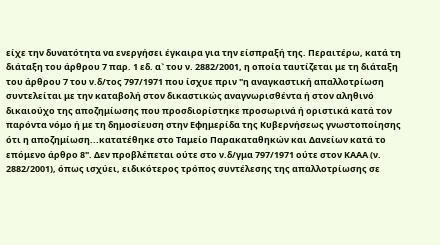είχε την δυνατότητα να ενεργήσει έγκαιρα για την είσπραξή της. Περαιτέρω, κατά τη διάταξη του άρθρου 7 παρ. 1 εδ. α` του ν. 2882/2001, η οποία ταυτίζεται με τη διάταξη του άρθρου 7 του ν.δ/τος 797/1971 που ίσχυε πριν "η αναγκαστική απαλλοτρίωση συντελείται με την καταβολή στον δικαστικώς αναγνωρισθέντα ή στον αληθινό δικαιούχο της αποζημίωσης που προσδιορίστηκε προσωρινά ή οριστικά κατά τον παρόντα νόμο ή με τη δημοσίευση στην Εφημερίδα της Κυβερνήσεως γνωστοποίησης ότι η αποζημίωση...κατατέθηκε στο Ταμείο Παρακαταθηκών και Δανείων κατά το επόμενο άρθρο 8". Δεν προβλέπεται ούτε στο ν.δ/γμα 797/1971 ούτε στον ΚΑΑΑ (ν. 2882/2001), όπως ισχύει, ειδικότερος τρόπος συντέλεσης της απαλλοτρίωσης σε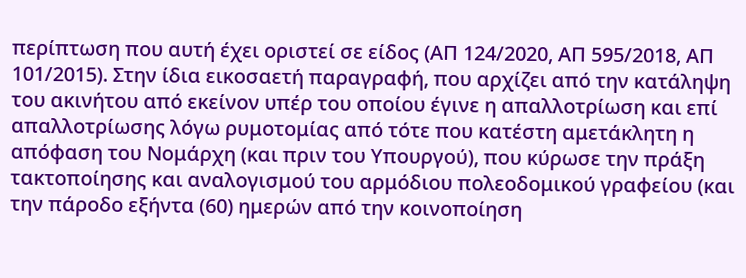περίπτωση που αυτή έχει οριστεί σε είδος (ΑΠ 124/2020, ΑΠ 595/2018, ΑΠ 101/2015). Στην ίδια εικοσαετή παραγραφή, που αρχίζει από την κατάληψη του ακινήτου από εκείνον υπέρ του οποίου έγινε η απαλλοτρίωση και επί απαλλοτρίωσης λόγω ρυμοτομίας από τότε που κατέστη αμετάκλητη η απόφαση του Νομάρχη (και πριν του Υπουργού), που κύρωσε την πράξη τακτοποίησης και αναλογισμού του αρμόδιου πολεοδομικού γραφείου (και την πάροδο εξήντα (60) ημερών από την κοινοποίηση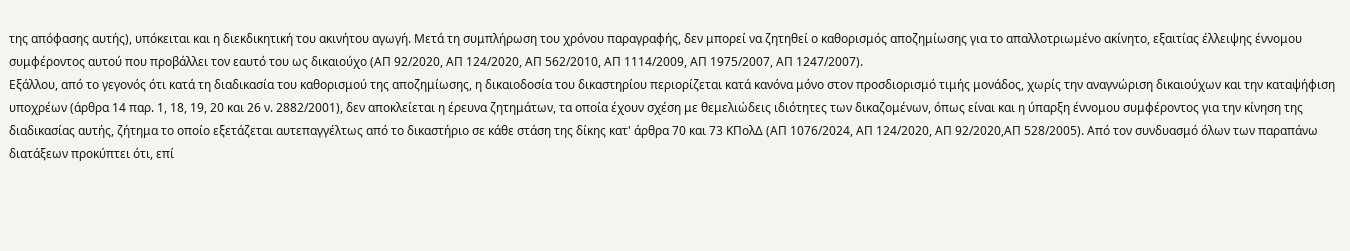της απόφασης αυτής), υπόκειται και η διεκδικητική του ακινήτου αγωγή. Μετά τη συμπλήρωση του χρόνου παραγραφής, δεν μπορεί να ζητηθεί ο καθορισμός αποζημίωσης για το απαλλοτριωμένο ακίνητο, εξαιτίας έλλειψης έννομου συμφέροντος αυτού που προβάλλει τον εαυτό του ως δικαιούχο (ΑΠ 92/2020, ΑΠ 124/2020, ΑΠ 562/2010, ΑΠ 1114/2009, ΑΠ 1975/2007, ΑΠ 1247/2007).
Εξάλλου, από το γεγονός ότι κατά τη διαδικασία του καθορισμού της αποζημίωσης, η δικαιοδοσία του δικαστηρίου περιορίζεται κατά κανόνα μόνο στον προσδιορισμό τιμής μονάδος, χωρίς την αναγνώριση δικαιούχων και την καταψήφιση υποχρέων (άρθρα 14 παρ. 1, 18, 19, 20 και 26 ν. 2882/2001), δεν αποκλείεται η έρευνα ζητημάτων, τα οποία έχουν σχέση με θεμελιώδεις ιδιότητες των δικαζομένων, όπως είναι και η ύπαρξη έννομου συμφέροντος για την κίνηση της διαδικασίας αυτής, ζήτημα το οποίο εξετάζεται αυτεπαγγέλτως από το δικαστήριο σε κάθε στάση της δίκης κατ' άρθρα 70 και 73 ΚΠολΔ (ΑΠ 1076/2024, ΑΠ 124/2020, ΑΠ 92/2020,ΑΠ 528/2005). Από τον συνδυασμό όλων των παραπάνω διατάξεων προκύπτει ότι, επί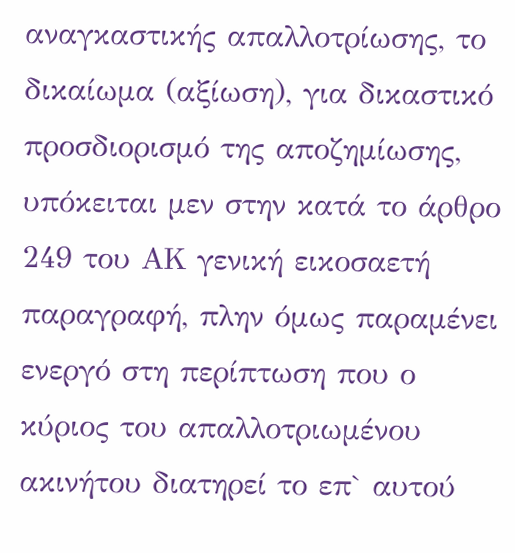αναγκαστικής απαλλοτρίωσης, το δικαίωμα (αξίωση), για δικαστικό προσδιορισμό της αποζημίωσης, υπόκειται μεν στην κατά το άρθρο 249 του ΑΚ γενική εικοσαετή παραγραφή, πλην όμως παραμένει ενεργό στη περίπτωση που ο κύριος του απαλλοτριωμένου ακινήτου διατηρεί το επ` αυτού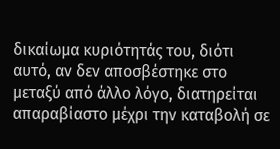δικαίωμα κυριότητάς του, διότι αυτό, αν δεν αποσβέστηκε στο μεταξύ από άλλο λόγο, διατηρείται απαραβίαστο μέχρι την καταβολή σε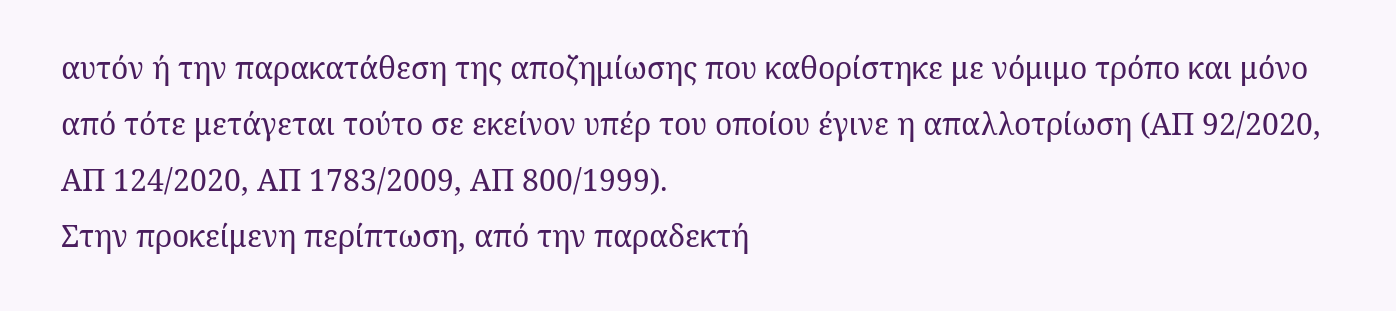αυτόν ή την παρακατάθεση της αποζημίωσης που καθορίστηκε με νόμιμο τρόπο και μόνο από τότε μετάγεται τούτο σε εκείνον υπέρ του οποίου έγινε η απαλλοτρίωση (ΑΠ 92/2020, ΑΠ 124/2020, ΑΠ 1783/2009, ΑΠ 800/1999).
Στην προκείμενη περίπτωση, από την παραδεκτή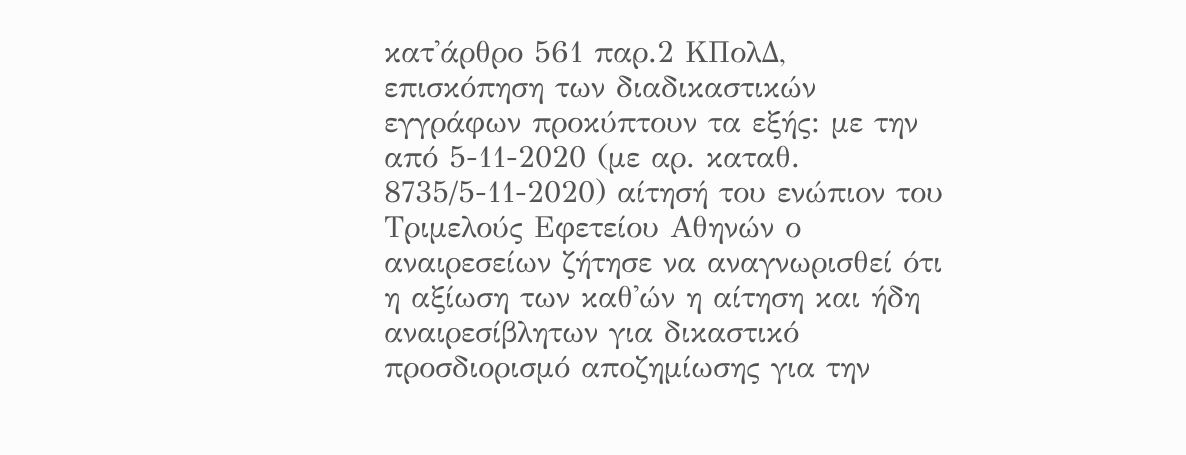κατ'άρθρο 561 παρ.2 ΚΠολΔ, επισκόπηση των διαδικαστικών εγγράφων προκύπτουν τα εξής: με την από 5-11-2020 (με αρ. καταθ. 8735/5-11-2020) αίτησή του ενώπιον του Τριμελούς Εφετείου Αθηνών ο αναιρεσείων ζήτησε να αναγνωρισθεί ότι η αξίωση των καθ'ών η αίτηση και ήδη αναιρεσίβλητων για δικαστικό προσδιορισμό αποζημίωσης για την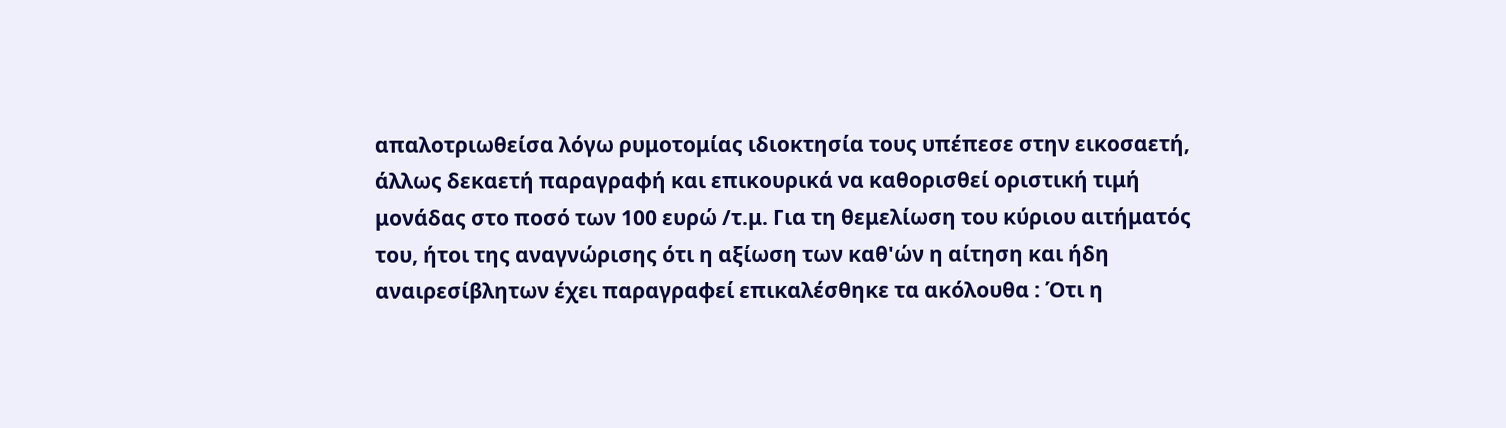απαλοτριωθείσα λόγω ρυμοτομίας ιδιοκτησία τους υπέπεσε στην εικοσαετή, άλλως δεκαετή παραγραφή και επικουρικά να καθορισθεί οριστική τιμή μονάδας στο ποσό των 100 ευρώ /τ.μ. Για τη θεμελίωση του κύριου αιτήματός του, ήτοι της αναγνώρισης ότι η αξίωση των καθ'ών η αίτηση και ήδη αναιρεσίβλητων έχει παραγραφεί επικαλέσθηκε τα ακόλουθα : Ότι η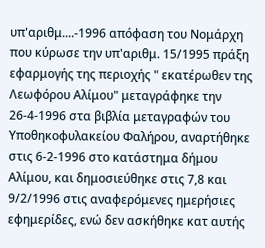υπ'αριθμ....-1996 απόφαση του Νομάρχη που κύρωσε την υπ'αριθμ. 15/1995 πράξη εφαρμογής της περιοχής " εκατέρωθεν της Λεωφόρου Αλίμου" μεταγράφηκε την 26-4-1996 στα βιβλία μεταγραφών του Υποθηκοφυλακείου Φαλήρου, αναρτήθηκε στις 6-2-1996 στο κατάστημα δήμου Αλίμου, και δημοσιεύθηκε στις 7,8 και 9/2/1996 στις αναφερόμενες ημερήσιες εφημερίδες, ενώ δεν ασκήθηκε κατ αυτής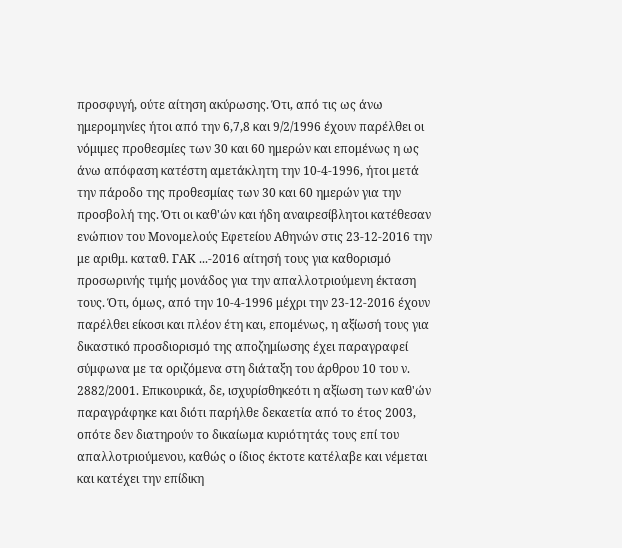προσφυγή, ούτε αίτηση ακύρωσης. Ότι, από τις ως άνω ημερομηνίες ήτοι από την 6,7,8 και 9/2/1996 έχουν παρέλθει οι νόμιμες προθεσμίες των 30 και 60 ημερών και επομένως η ως άνω απόφαση κατέστη αμετάκλητη την 10-4-1996, ήτοι μετά την πάροδο της προθεσμίας των 30 και 60 ημερών για την προσβολή της. Ότι οι καθ'ών και ήδη αναιρεσίβλητοι κατέθεσαν ενώπιον του Μονομελούς Εφετείου Αθηνών στις 23-12-2016 την με αριθμ. καταθ. ΓΑΚ ...-2016 αίτησή τους για καθορισμό προσωρινής τιμής μονάδος για την απαλλοτριούμενη έκταση τους. Ότι, όμως, από την 10-4-1996 μέχρι την 23-12-2016 έχουν παρέλθει είκοσι και πλέον έτη και, επομένως, η αξίωσή τους για δικαστικό προσδιορισμό της αποζημίωσης έχει παραγραφεί σύμφωνα με τα οριζόμενα στη διάταξη του άρθρου 10 του ν. 2882/2001. Επικουρικά, δε, ισχυρίσθηκεότι η αξίωση των καθ'ών παραγράφηκε και διότι παρήλθε δεκαετία από το έτος 2003, οπότε δεν διατηρούν το δικαίωμα κυριότητάς τους επί του απαλλοτριούμενου, καθώς ο ίδιος έκτοτε κατέλαβε και νέμεται και κατέχει την επίδικη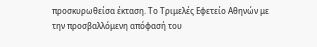προσκυρωθείσα έκταση. Το Τριμελές Εφετείο Αθηνών με την προσβαλλόμενη απόφασή του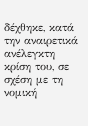δέχθηκε, κατά την αναιρετικά ανέλεγκτη κρίση του, σε σχέση με τη νομική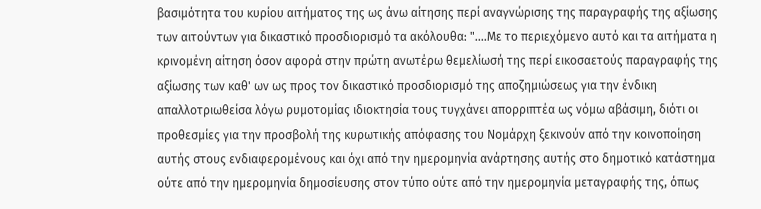βασιμότητα του κυρίου αιτήματος της ως άνω αίτησης περί αναγνώρισης της παραγραφής της αξίωσης των αιτούντων για δικαστικό προσδιορισμό τα ακόλουθα: "....Με το περιεχόμενο αυτό και τα αιτήματα η κρινομένη αίτηση όσον αφορά στην πρώτη ανωτέρω θεμελίωσή της περί εικοσαετούς παραγραφής της αξίωσης των καθ' ων ως προς τον δικαστικό προσδιορισμό της αποζημιώσεως για την ένδικη απαλλοτριωθείσα λόγω ρυμοτομίας ιδιοκτησία τους τυγχάνει απορριπτέα ως νόμω αβάσιμη, διότι οι προθεσμίες για την προσβολή της κυρωτικής απόφασης του Νομάρχη ξεκινούν από την κοινοποίηση αυτής στους ενδιαφερομένους και όχι από την ημερομηνία ανάρτησης αυτής στο δημοτικό κατάστημα ούτε από την ημερομηνία δημοσίευσης στον τύπο ούτε από την ημερομηνία μεταγραφής της, όπως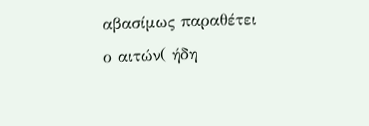αβασίμως παραθέτει ο αιτών( ήδη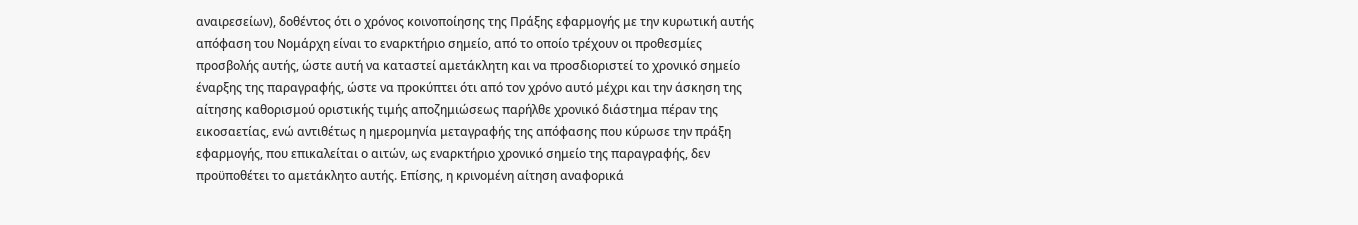αναιρεσείων), δοθέντος ότι ο χρόνος κοινοποίησης της Πράξης εφαρμογής με την κυρωτική αυτής απόφαση του Νομάρχη είναι το εναρκτήριο σημείο, από το οποίο τρέχουν οι προθεσμίες προσβολής αυτής, ώστε αυτή να καταστεί αμετάκλητη και να προσδιοριστεί το χρονικό σημείο έναρξης της παραγραφής, ώστε να προκύπτει ότι από τον χρόνο αυτό μέχρι και την άσκηση της αίτησης καθορισμού οριστικής τιμής αποζημιώσεως παρήλθε χρονικό διάστημα πέραν της εικοσαετίας, ενώ αντιθέτως η ημερομηνία μεταγραφής της απόφασης που κύρωσε την πράξη εφαρμογής, που επικαλείται ο αιτών, ως εναρκτήριο χρονικό σημείο της παραγραφής, δεν προϋποθέτει το αμετάκλητο αυτής. Επίσης, η κρινομένη αίτηση αναφορικά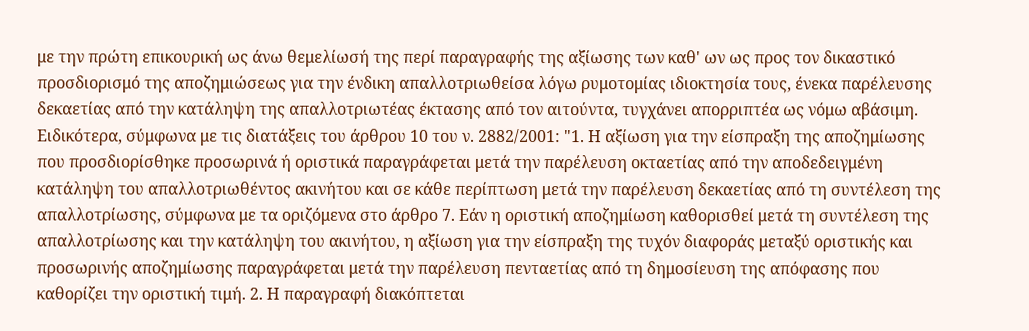με την πρώτη επικουρική ως άνω θεμελίωσή της περί παραγραφής της αξίωσης των καθ' ων ως προς τον δικαστικό προσδιορισμό της αποζημιώσεως για την ένδικη απαλλοτριωθείσα λόγω ρυμοτομίας ιδιοκτησία τους, ένεκα παρέλευσης δεκαετίας από την κατάληψη της απαλλοτριωτέας έκτασης από τον αιτούντα, τυγχάνει απορριπτέα ως νόμω αβάσιμη. Ειδικότερα, σύμφωνα με τις διατάξεις του άρθρου 10 του ν. 2882/2001: "1. Η αξίωση για την είσπραξη της αποζημίωσης που προσδιορίσθηκε προσωρινά ή οριστικά παραγράφεται μετά την παρέλευση οκταετίας από την αποδεδειγμένη κατάληψη του απαλλοτριωθέντος ακινήτου και σε κάθε περίπτωση μετά την παρέλευση δεκαετίας από τη συντέλεση της απαλλοτρίωσης, σύμφωνα με τα οριζόμενα στο άρθρο 7. Εάν η οριστική αποζημίωση καθορισθεί μετά τη συντέλεση της απαλλοτρίωσης και την κατάληψη του ακινήτου, η αξίωση για την είσπραξη της τυχόν διαφοράς μεταξύ οριστικής και προσωρινής αποζημίωσης παραγράφεται μετά την παρέλευση πενταετίας από τη δημοσίευση της απόφασης που καθορίζει την οριστική τιμή. 2. Η παραγραφή διακόπτεται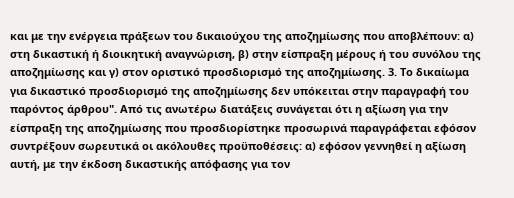και με την ενέργεια πράξεων του δικαιούχου της αποζημίωσης που αποβλέπουν: α) στη δικαστική ή διοικητική αναγνώριση, β) στην είσπραξη μέρους ή του συνόλου της αποζημίωσης και γ) στον οριστικό προσδιορισμό της αποζημίωσης. 3. Το δικαίωμα για δικαστικό προσδιορισμό της αποζημίωσης δεν υπόκειται στην παραγραφή του παρόντος άρθρου". Από τις ανωτέρω διατάξεις συνάγεται ότι η αξίωση για την είσπραξη της αποζημίωσης που προσδιορίστηκε προσωρινά παραγράφεται εφόσον συντρέξουν σωρευτικά οι ακόλουθες προϋποθέσεις: α) εφόσον γεννηθεί η αξίωση αυτή, με την έκδοση δικαστικής απόφασης για τον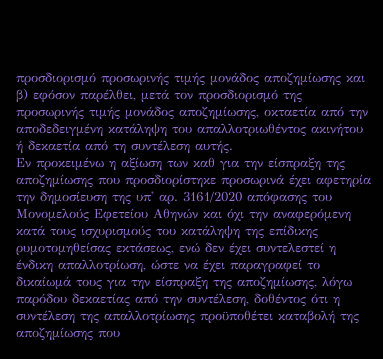προσδιορισμό προσωρινής τιμής μονάδος αποζημίωσης και β) εφόσον παρέλθει, μετά τον προσδιορισμό της προσωρινής τιμής μονάδος αποζημίωσης, οκταετία από την αποδεδειγμένη κατάληψη του απαλλοτριωθέντος ακινήτου ή δεκαετία από τη συντέλεση αυτής.
Εν προκειμένω η αξίωση των καθ για την είσπραξη της αποζημίωσης που προσδιορίστηκε προσωρινά έχει αφετηρία την δημοσίευση της υπ' αρ. 3161/2020 απόφασης του Μονομελούς Εφετείου Αθηνών και όχι την αναφερόμενη κατά τους ισχυρισμούς του κατάληψη της επίδικης ρυμοτομηθείσας εκτάσεως, ενώ δεν έχει συντελεστεί η ένδικη απαλλοτρίωση, ώστε να έχει παραγραφεί το δικαίωμά τους για την είσπραξη της αποζημίωσης, λόγω παρόδου δεκαετίας από την συντέλεση, δοθέντος ότι η συντέλεση της απαλλοτρίωσης προϋποθέτει καταβολή της αποζημίωσης που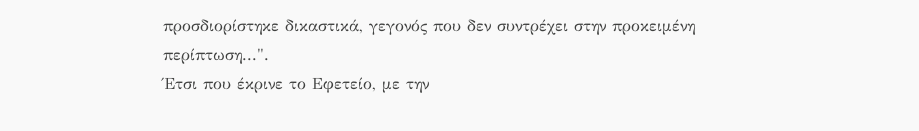προσδιορίστηκε δικαστικά, γεγονός που δεν συντρέχει στην προκειμένη περίπτωση...".
Έτσι που έκρινε το Εφετείο, με την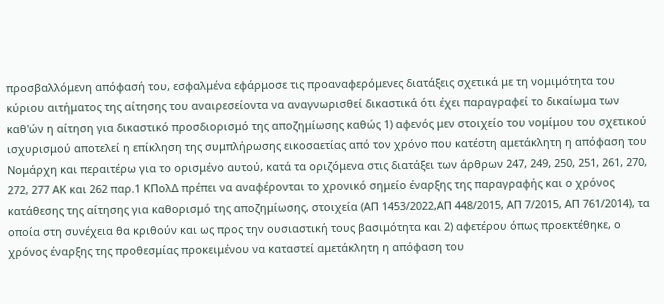προσβαλλόμενη απόφασή του, εσφαλμένα εφάρμοσε τις προαναφερόμενες διατάξεις σχετικά με τη νομιμότητα του κύριου αιτήματος της αίτησης του αναιρεσείοντα να αναγνωρισθεί δικαστικά ότι έχει παραγραφεί το δικαίωμα των καθ'ών η αίτηση για δικαστικό προσδιορισμό της αποζημίωσης καθώς 1) αφενός μεν στοιχείο του νομίμου του σχετικού ισχυρισμού αποτελεί η επίκληση της συμπλήρωσης εικοσαετίας από τον χρόνο που κατέστη αμετάκλητη η απόφαση του Νομάρχη και περαιτέρω για το ορισμένο αυτού, κατά τα οριζόμενα στις διατάξει των άρθρων 247, 249, 250, 251, 261, 270, 272, 277 ΑΚ και 262 παρ.1 ΚΠολΔ πρέπει να αναφέρονται το χρονικό σημείο έναρξης της παραγραφής και ο χρόνος κατάθεσης της αίτησης για καθορισμό της αποζημίωσης, στοιχεία (ΑΠ 1453/2022,ΑΠ 448/2015, ΑΠ 7/2015, ΑΠ 761/2014), τα οποία στη συνέχεια θα κριθούν και ως προς την ουσιαστική τους βασιμότητα και 2) αφετέρου όπως προεκτέθηκε, ο χρόνος έναρξης της προθεσμίας προκειμένου να καταστεί αμετάκλητη η απόφαση του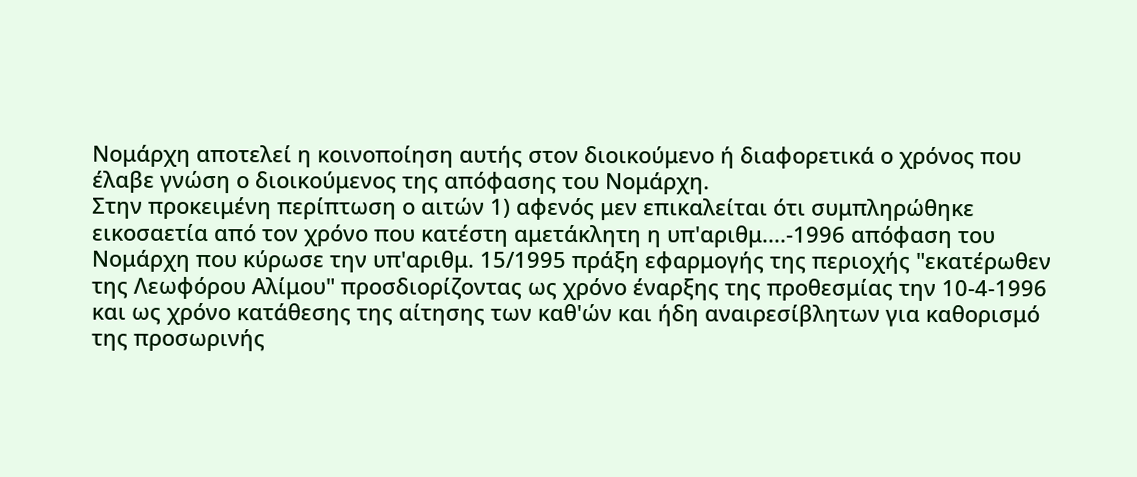Νομάρχη αποτελεί η κοινοποίηση αυτής στον διοικούμενο ή διαφορετικά ο χρόνος που έλαβε γνώση ο διοικούμενος της απόφασης του Νομάρχη.
Στην προκειμένη περίπτωση ο αιτών 1) αφενός μεν επικαλείται ότι συμπληρώθηκε εικοσαετία από τον χρόνο που κατέστη αμετάκλητη η υπ'αριθμ....-1996 απόφαση του Νομάρχη που κύρωσε την υπ'αριθμ. 15/1995 πράξη εφαρμογής της περιοχής "εκατέρωθεν της Λεωφόρου Αλίμου" προσδιορίζοντας ως χρόνο έναρξης της προθεσμίας την 10-4-1996 και ως χρόνο κατάθεσης της αίτησης των καθ'ών και ήδη αναιρεσίβλητων για καθορισμό της προσωρινής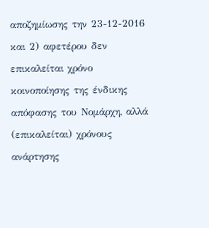αποζημίωσης την 23-12-2016 και 2) αφετέρου δεν επικαλείται χρόνο κοινοποίησης της ένδικης απόφασης του Νομάρχη, αλλά (επικαλείται) χρόνους ανάρτησης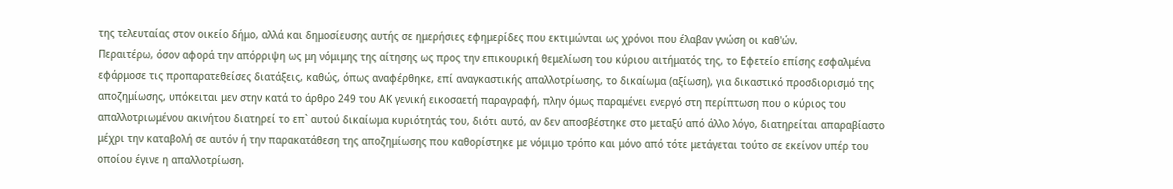της τελευταίας στον οικείο δήμο, αλλά και δημοσίευσης αυτής σε ημερήσιες εφημερίδες που εκτιμώνται ως χρόνοι που έλαβαν γνώση οι καθ'ών.
Περαιτέρω, όσον αφορά την απόρριψη ως μη νόμιμης της αίτησης ως προς την επικουρική θεμελίωση του κύριου αιτήματός της, το Εφετείο επίσης εσφαλμένα εφάρμοσε τις προπαρατεθείσες διατάξεις, καθώς, όπως αναφέρθηκε, επί αναγκαστικής απαλλοτρίωσης, το δικαίωμα (αξίωση), για δικαστικό προσδιορισμό της αποζημίωσης, υπόκειται μεν στην κατά το άρθρο 249 του ΑΚ γενική εικοσαετή παραγραφή, πλην όμως παραμένει ενεργό στη περίπτωση που ο κύριος του απαλλοτριωμένου ακινήτου διατηρεί το επ` αυτού δικαίωμα κυριότητάς του, διότι αυτό, αν δεν αποσβέστηκε στο μεταξύ από άλλο λόγο, διατηρείται απαραβίαστο μέχρι την καταβολή σε αυτόν ή την παρακατάθεση της αποζημίωσης που καθορίστηκε με νόμιμο τρόπο και μόνο από τότε μετάγεται τούτο σε εκείνον υπέρ του οποίου έγινε η απαλλοτρίωση.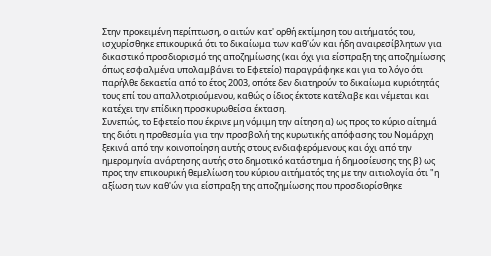Στην προκειμένη περίπτωση, ο αιτών κατ' ορθή εκτίμηση του αιτήματός του, ισχυρίσθηκε επικουρικά ότι το δικαίωμα των καθ'ών και ήδη αναιρεσίβλητων για δικαστικό προσδιορισμό της αποζημίωσης (και όχι για είσπραξη της αποζημίωσης όπως εσφαλμένα υπολαμβάνει το Εφετείο) παραγράφηκε και για το λόγο ότι παρήλθε δεκαετία από το έτος 2003, οπότε δεν διατηρούν το δικαίωμα κυριότητάς τους επί του απαλλοτριούμενου, καθώς ο ίδιος έκτοτε κατέλαβε και νέμεται και κατέχει την επίδικη προσκυρωθείσα έκταση.
Συνεπώς, το Εφετείο που έκρινε μη νόμιμη την αίτηση α) ως προς το κύριο αίτημά της διότι η προθεσμία για την προσβολή της κυρωτικής απόφασης του Νομάρχη ξεκινά από την κοινοποίηση αυτής στους ενδιαφερόμενους και όχι από την ημερομηνία ανάρτησης αυτής στο δημοτικό κατάστημα ή δημοσίευσης της β) ως προς την επικουρική θεμελίωση του κύριου αιτήματός της με την αιτιολογία ότι "η αξίωση των καθ'ών για είσπραξη της αποζημίωσης που προσδιορίσθηκε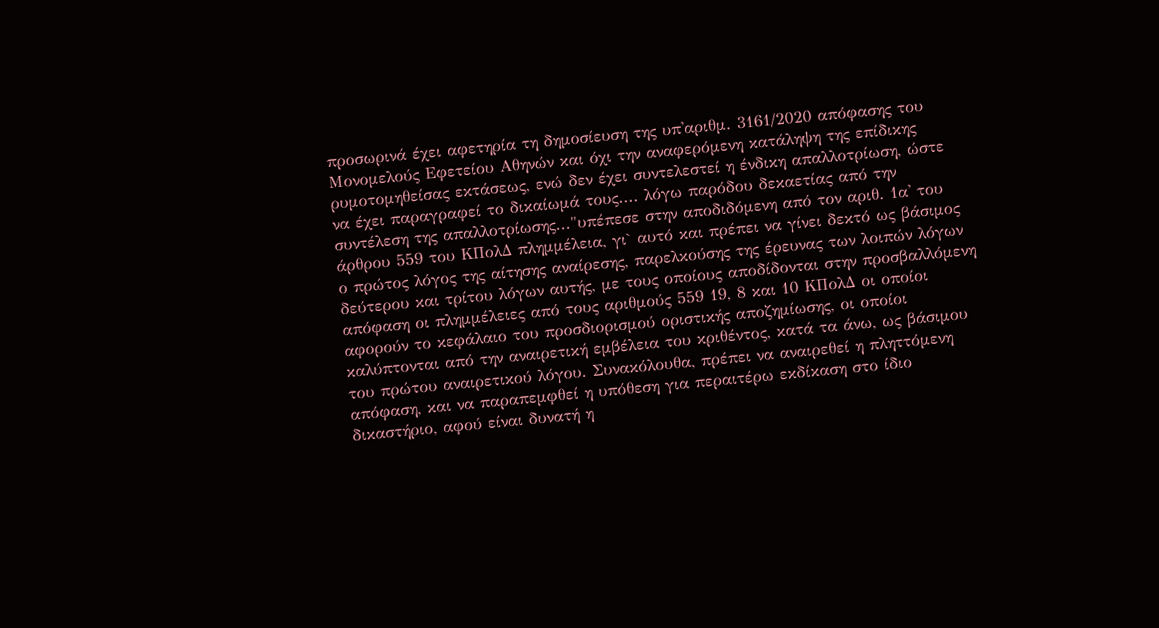προσωρινά έχει αφετηρία τη δημοσίευση της υπ'αριθμ. 3161/2020 απόφασης του Μονομελούς Εφετείου Αθηνών και όχι την αναφερόμενη κατάληψη της επίδικης ρυμοτομηθείσας εκτάσεως, ενώ δεν έχει συντελεστεί η ένδικη απαλλοτρίωση, ώστε να έχει παραγραφεί το δικαίωμά τους.... λόγω παρόδου δεκαετίας από την συντέλεση της απαλλοτρίωσης..."υπέπεσε στην αποδιδόμενη από τον αριθ. 1α' του άρθρου 559 του ΚΠολΔ πλημμέλεια, γι` αυτό και πρέπει να γίνει δεκτό ως βάσιμος ο πρώτος λόγος της αίτησης αναίρεσης, παρελκούσης της έρευνας των λοιπών λόγων δεύτερου και τρίτου λόγων αυτής, με τους οποίους αποδίδονται στην προσβαλλόμενη απόφαση οι πλημμέλειες από τους αριθμούς 559 19, 8 και 10 ΚΠολΔ οι οποίοι αφορούν το κεφάλαιο του προσδιορισμού οριστικής αποζημίωσης, οι οποίοι καλύπτονται από την αναιρετική εμβέλεια του κριθέντος, κατά τα άνω, ως βάσιμου του πρώτου αναιρετικού λόγου. Συνακόλουθα, πρέπει να αναιρεθεί η πληττόμενη απόφαση, και να παραπεμφθεί η υπόθεση για περαιτέρω εκδίκαση στο ίδιο δικαστήριο, αφού είναι δυνατή η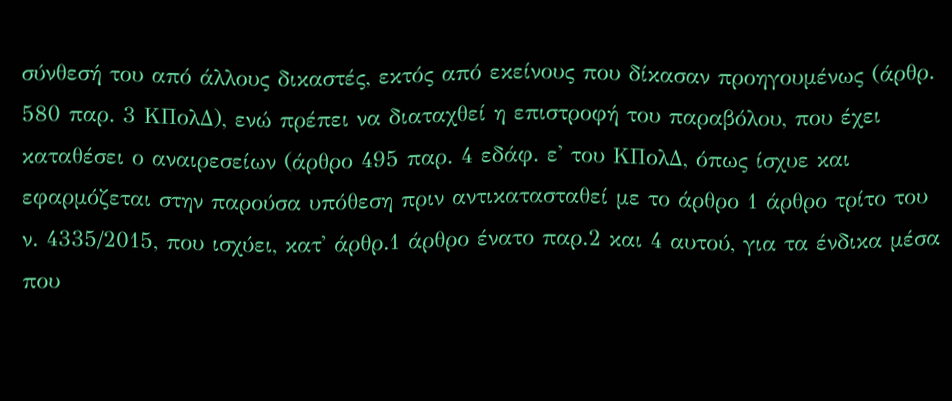σύνθεσή του από άλλους δικαστές, εκτός από εκείνους που δίκασαν προηγουμένως (άρθρ. 580 παρ. 3 ΚΠολΔ), ενώ πρέπει να διαταχθεί η επιστροφή του παραβόλου, που έχει καταθέσει ο αναιρεσείων (άρθρο 495 παρ. 4 εδάφ. ε' του ΚΠολΔ, όπως ίσχυε και εφαρμόζεται στην παρούσα υπόθεση πριν αντικατασταθεί με το άρθρο 1 άρθρο τρίτο του ν. 4335/2015, που ισχύει, κατ' άρθρ.1 άρθρο ένατο παρ.2 και 4 αυτού, για τα ένδικα μέσα που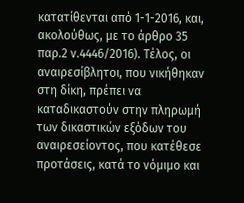κατατίθενται από 1-1-2016, και, ακολούθως, με το άρθρο 35 παρ.2 ν.4446/2016). Τέλος, οι αναιρεσίβλητοι, που νικήθηκαν στη δίκη, πρέπει να καταδικαστούν στην πληρωμή των δικαστικών εξόδων του αναιρεσείοντος, που κατέθεσε προτάσεις, κατά το νόμιμο και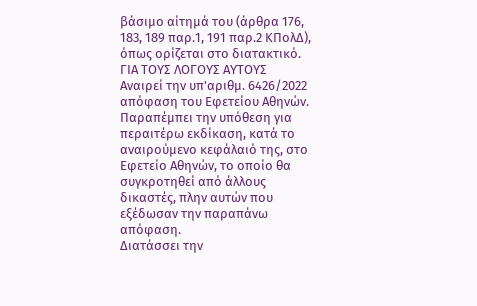βάσιμο αίτημά του (άρθρα 176, 183, 189 παρ.1, 191 παρ.2 ΚΠολΔ), όπως ορίζεται στο διατακτικό.
ΓΙΑ ΤΟΥΣ ΛΟΓΟΥΣ ΑΥΤΟΥΣ
Αναιρεί την υπ'αριθμ. 6426/2022 απόφαση του Εφετείου Αθηνών.
Παραπέμπει την υπόθεση για περαιτέρω εκδίκαση, κατά το αναιρούμενο κεφάλαιό της, στο Εφετείο Αθηνών, το οποίο θα συγκροτηθεί από άλλους δικαστές, πλην αυτών που εξέδωσαν την παραπάνω απόφαση.
Διατάσσει την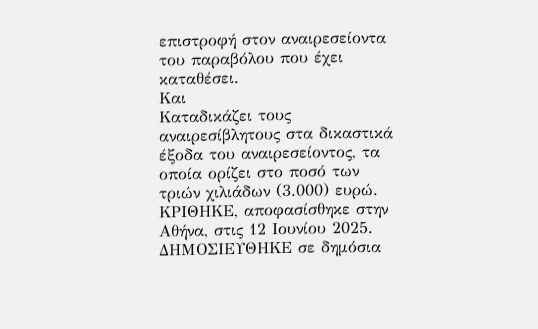επιστροφή στον αναιρεσείοντα του παραβόλου που έχει καταθέσει.
Και
Καταδικάζει τους αναιρεσίβλητους στα δικαστικά έξοδα του αναιρεσείοντος, τα οποία ορίζει στο ποσό των τριών χιλιάδων (3.000) ευρώ.
ΚΡΙΘΗΚΕ, αποφασίσθηκε στην Αθήνα, στις 12 Ιουνίου 2025.
ΔΗΜΟΣΙΕΥΘΗΚΕ σε δημόσια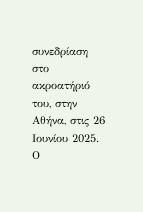συνεδρίαση στο ακροατήριό του, στην Αθήνα, στις 26 Ιουνίου 2025.
Ο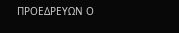ΠΡΟΕΔΡΕΥΩΝ Ο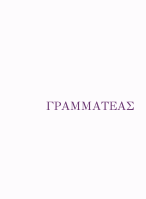ΓΡΑΜΜΑΤΕΑΣ